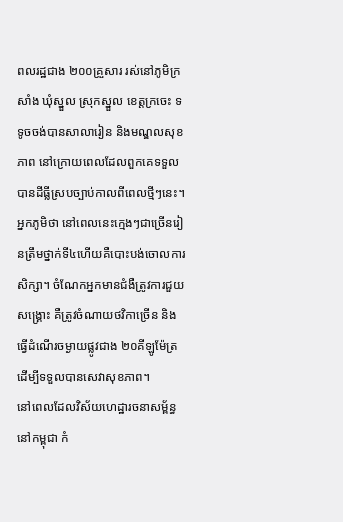ពលរដ្ឋជាង ២០០គ្រួសារ រស់នៅភូមិក្រសាំង ឃុំស្នួល ស្រុកស្នួល ខេត្តក្រចេះ ទទូចចង់បានសាលារៀន និងមណ្ឌលសុខភាព នៅក្រោយពេលដែលពួកគេទទួលបានដីធ្លីស្របច្បាប់កាលពីពេលថ្មីៗនេះ។ អ្នកភូមិថា នៅពេលនេះក្មេងៗជាច្រើនរៀនត្រឹមថ្នាក់ទី៤ហើយគឺបោះបង់ចោលការសិក្សា។ ចំណែកអ្នកមានជំងឺត្រូវការជួយសង្គ្រោះ គឺត្រូវចំណាយថវិកាច្រើន និងធ្វើដំណើរចម្ងាយផ្លូវជាង ២០គីឡូម៉ែត្រ ដើម្បីទទួលបានសេវាសុខភាព។
នៅពេលដែលវិស័យហេដ្ឋារចនាសម្ព័ន្ធនៅកម្ពុជា កំ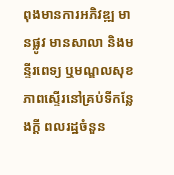ពុងមានការអភិវឌ្ឍ មានផ្លូវ មានសាលា និងមន្ទីរពេទ្យ ឬមណ្ឌលសុខភាពស្ទើរនៅគ្រប់ទីកន្លែងក្តី ពលរដ្ឋចំនួន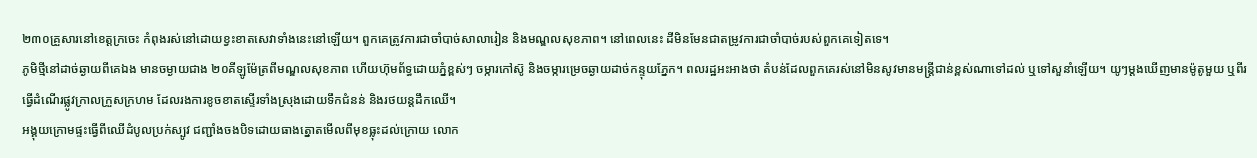២៣០គ្រួសារនៅខេត្តក្រចេះ កំពុងរស់នៅដោយខ្វះខាតសេវាទាំងនេះនៅឡើយ។ ពួកគេត្រូវការជាចាំបាច់សាលារៀន និងមណ្ឌលសុខភាព។ នៅពេលនេះ ដីមិនមែនជាតម្រូវការជាចាំបាច់របស់ពួកគេទៀតទេ។
ភូមិថ្មីនៅដាច់ឆ្ងាយពីគេឯង មានចម្ងាយជាង ២០គីឡូម៉ែត្រពីមណ្ឌលសុខភាព ហើយហ៊ុមព័ទ្ធដោយភ្នំខ្ពស់ៗ ចម្ការកៅស៊ូ និងចម្ការម្រេចឆ្ងាយដាច់កន្ទុយភ្នែក។ ពលរដ្ឋអះអាងថា តំបន់ដែលពួកគេរស់នៅមិនសូវមានមន្ត្រីជាន់ខ្ពស់ណាទៅដល់ ឬទៅសួនាំឡើយ។ យូៗម្ដងឃើញមានម៉ូតូមួយ ឬពីរ ធ្វើដំណើរផ្លូវក្រាលក្រួសក្រហម ដែលរងការខូចខាតស្ទើរទាំងស្រុងដោយទឹកជំនន់ និងរថយន្តដឹកឈើ។
អង្គុយក្រោមផ្ទះធ្វើពីឈើដំបូលប្រក់ស្បូវ ជញ្ជាំងចងបិទដោយធាងត្នោតមើលពីមុខធ្លុះដល់ក្រោយ លោក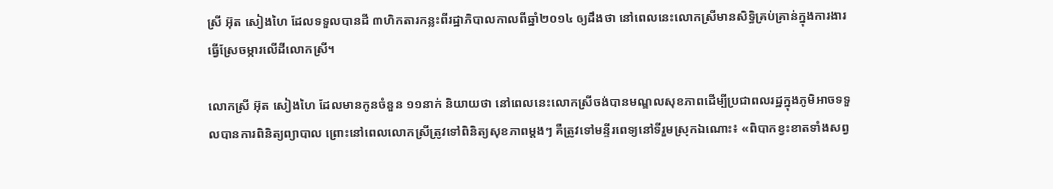ស្រី អ៊ុត សៀងហៃ ដែលទទួលបានដី ៣ហិកតារកន្លះពីរដ្ឋាភិបាលកាលពីឆ្នាំ២០១៤ ឲ្យដឹងថា នៅពេលនេះលោកស្រីមានសិទ្ធិគ្រប់គ្រាន់ក្នុងការងារធ្វើស្រែចម្ការលើដីលោកស្រី។

លោកស្រី អ៊ុត សៀងហៃ ដែលមានកូនចំនួន ១១នាក់ និយាយថា នៅពេលនេះលោកស្រីចង់បានមណ្ឌលសុខភាពដើម្បីប្រជាពលរដ្ឋក្នុងភូមិអាចទទួលបានការពិនិត្យព្យាបាល ព្រោះនៅពេលលោកស្រីត្រូវទៅពិនិត្យសុខភាពម្តងៗ គឺត្រូវទៅមន្ទីរពេទ្យនៅទីរួមស្រុកឯណោះ៖ «ពិបាកខ្វះខាតទាំងសព្វ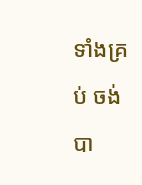ទាំងគ្រប់ ចង់បា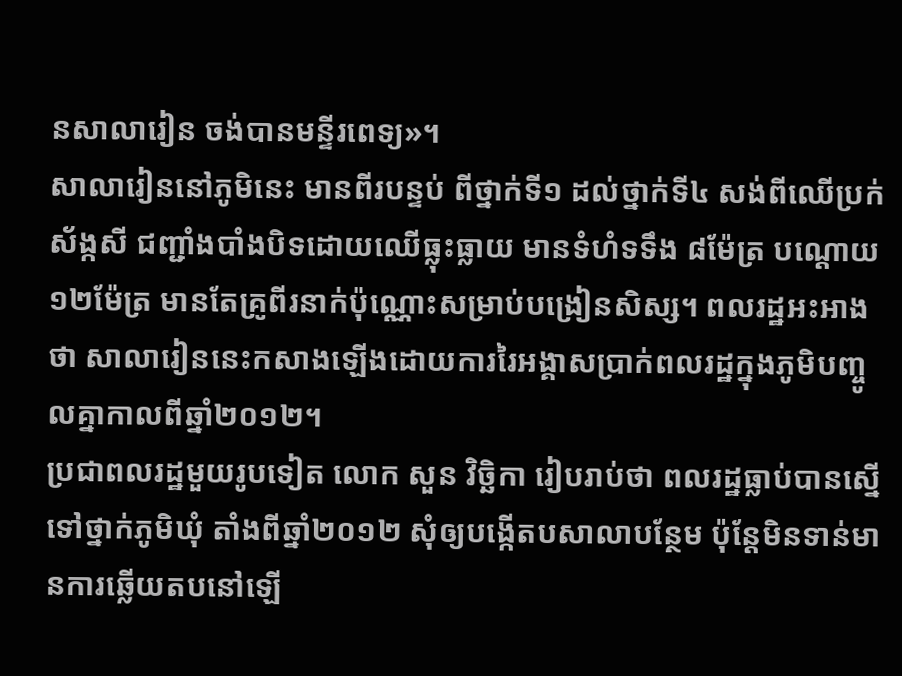នសាលារៀន ចង់បានមន្ទីរពេទ្យ»។
សាលារៀននៅភូមិនេះ មានពីរបន្ទប់ ពីថ្នាក់ទី១ ដល់ថ្នាក់ទី៤ សង់ពីឈើប្រក់ស័ង្កសី ជញ្ជាំងបាំងបិទដោយឈើធ្លុះធ្លាយ មានទំហំទទឹង ៨ម៉ែត្រ បណ្ដោយ ១២ម៉ែត្រ មានតែគ្រូពីរនាក់ប៉ុណ្ណោះសម្រាប់បង្រៀនសិស្ស។ ពលរដ្ឋអះអាងថា សាលារៀននេះកសាងឡើងដោយការរៃអង្គាសប្រាក់ពលរដ្ឋក្នុងភូមិបញ្ចូលគ្នាកាលពីឆ្នាំ២០១២។
ប្រជាពលរដ្ឋមួយរូបទៀត លោក សួន វិច្ឆិកា រៀបរាប់ថា ពលរដ្ឋធ្លាប់បានស្នើទៅថ្នាក់ភូមិឃុំ តាំងពីឆ្នាំ២០១២ សុំឲ្យបង្កើតបសាលាបន្ថែម ប៉ុន្តែមិនទាន់មានការឆ្លើយតបនៅឡើ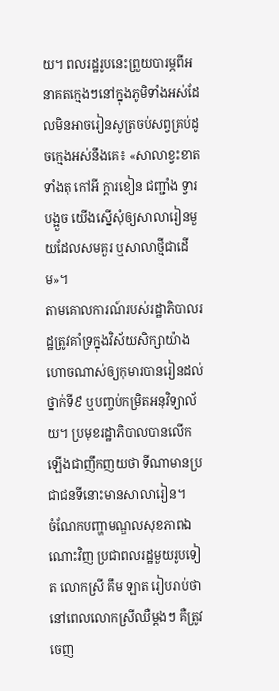យ។ ពលរដ្ឋរូបនេះព្រួយបារម្ភពីអនាគតក្មេងៗនៅក្នុងភូមិទាំងអស់ដែលមិនអាចរៀនសូត្រចប់សព្វគ្រប់ដូចក្មេងអស់នឹងគេ៖ «សាលាខ្វះខាតទាំងតុ កៅអី ក្ដារខៀន ជញ្ជាំង ទ្វារ បង្អួច យើងស្នើសុំឲ្យសាលារៀនមួយដែលសមគួរ ឬសាលាថ្មីជាដើម»។
តាមគោលការណ៍របស់រដ្ឋាភិបាលរដ្ឋត្រូវគាំទ្រក្នុងវិស័យសិក្សាយ៉ាងហោចណាស់ឲ្យកុមារបានរៀនដល់ថ្នាក់ទី៩ ឬបញ្ចប់កម្រិតអនុវិទ្យាល័យ។ ប្រមុខរដ្ឋាភិបាលបានលើកឡើងជាញឹកញយថា ទីណាមានប្រជាជនទីនោះមានសាលារៀន។
ចំណែកបញ្ហាមណ្ឌលសុខភាពឯណោះវិញ ប្រជាពលរដ្ឋមួយរូបទៀត លោកស្រី គឹម ឡាត រៀបរាប់ថា នៅពេលលោកស្រីឈឺម្តងៗ គឺត្រូវចេញ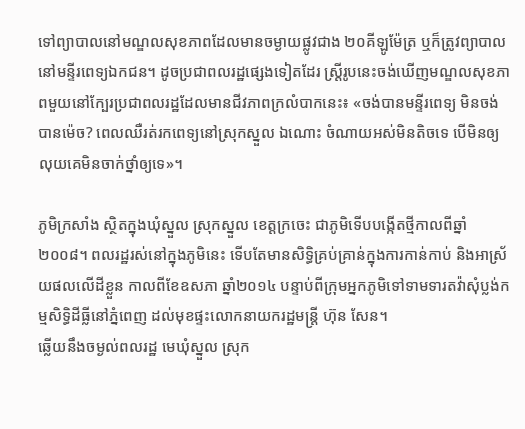ទៅព្យាបាលនៅមណ្ឌលសុខភាពដែលមានចម្ងាយផ្លូវជាង ២០គីឡូម៉ែត្រ ឬក៏ត្រូវព្យាបាលនៅមន្ទីរពេទ្យឯកជន។ ដូចប្រជាពលរដ្ឋផ្សេងទៀតដែរ ស្ត្រីរូបនេះចង់ឃើញមណ្ឌលសុខភាពមួយនៅក្បែរប្រជាពលរដ្ឋដែលមានជីវភាពក្រលំបាកនេះ៖ «ចង់បានមន្ទីរពេទ្យ មិនចង់បានម៉េច? ពេលឈឺរត់រកពេទ្យនៅស្រុកស្នួល ឯណោះ ចំណាយអស់មិនតិចទេ បើមិនឲ្យលុយគេមិនចាក់ថ្នាំឲ្យទេ»។

ភូមិក្រសាំង ស្ថិតក្នុងឃុំស្នួល ស្រុកស្នួល ខេត្តក្រចេះ ជាភូមិទើបបង្កើតថ្មីកាលពីឆ្នាំ២០០៨។ ពលរដ្ឋរស់នៅក្នុងភូមិនេះ ទើបតែមានសិទ្ធិគ្រប់គ្រាន់ក្នុងការកាន់កាប់ និងអាស្រ័យផលលើដីខ្លួន កាលពីខែឧសភា ឆ្នាំ២០១៤ បន្ទាប់ពីក្រុមអ្នកភូមិទៅទាមទារតវ៉ាសុំប្លង់កម្មសិទ្ធិដីធ្លីនៅភ្នំពេញ ដល់មុខផ្ទះលោកនាយករដ្ឋមន្ត្រី ហ៊ុន សែន។
ឆ្លើយនឹងចម្ងល់ពលរដ្ឋ មេឃុំស្នួល ស្រុក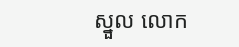ស្នួល លោក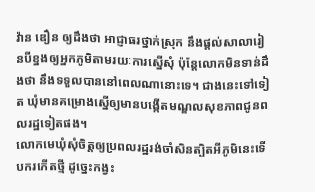វ៉ាន ឌឿន ឲ្យដឹងថា អាជ្ញាធរថ្នាក់ស្រុក នឹងផ្ដល់សាលារៀនបីខ្នងឲ្យអ្នកភូមិតាមរយៈការស្នើសុំ ប៉ុន្តែលោកមិនទាន់ដឹងថា នឹងទទួលបាននៅពេលណានោះទេ។ ជាងនេះទៅទៀត ឃុំមានគម្រោងស្នើឲ្យមានបង្កើតមណ្ឌលសុខភាពជូនពលរដ្ឋទៀតផង។
លោកមេឃុំសុំចិត្តឲ្យប្រពលរដ្ឋរង់ចាំសិនត្បិតអីភូមិនេះទើបករកើតថ្មី ដូច្នេះកង្វះ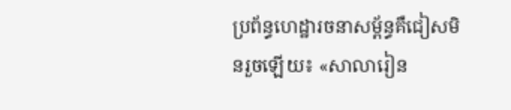ប្រព័ន្ធហេដ្ឋារចនាសម្ព័ន្ធគឺជៀសមិនរួចឡើយ៖ «សាលារៀន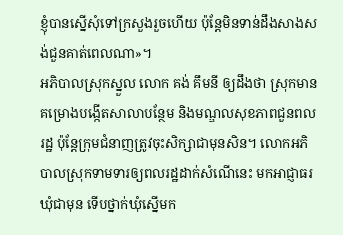ខ្ញុំបានស្នើសុំទៅក្រសួងរួចហើយ ប៉ុន្តែមិនទាន់ដឹងសាងសង់ជួនគាត់ពេលណា»។
អភិបាលស្រុកស្នួល លោក គង់ គឹមនី ឲ្យដឹងថា ស្រុកមានគម្រោងបង្កើតសាលាបន្ថែម និងមណ្ឌលសុខភាពជួនពលរដ្ឋ ប៉ុន្តែក្រុមជំនាញត្រូវចុះសិក្សាជាមុនសិន។ លោកអភិបាលស្រុកទាមទារឲ្យពលរដ្ឋដាក់សំណើនេះ មកអាជ្ញាធរឃុំជាមុន ទើបថ្នាក់ឃុំស្នើមក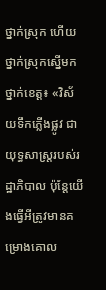ថ្នាក់ស្រុក ហើយថ្នាក់ស្រុកស្នើមកថ្នាក់ខេត្ត៖ «វិស័យទឹកភ្លើងផ្លូវ ជាយុទ្ធសាស្ត្ររបស់រដ្ឋាភិបាល ប៉ុន្តែយើងធ្វើអីត្រូវមានគម្រោងគោល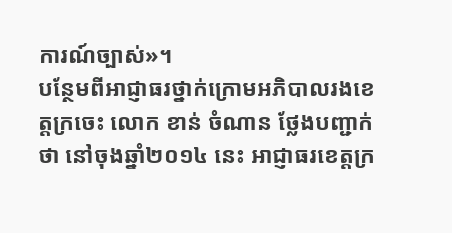ការណ៍ច្បាស់»។
បន្ថែមពីអាជ្ញាធរថ្នាក់ក្រោមអភិបាលរងខេត្តក្រចេះ លោក ខាន់ ចំណាន ថ្លែងបញ្ជាក់ថា នៅចុងឆ្នាំ២០១៤ នេះ អាជ្ញាធរខេត្តក្រ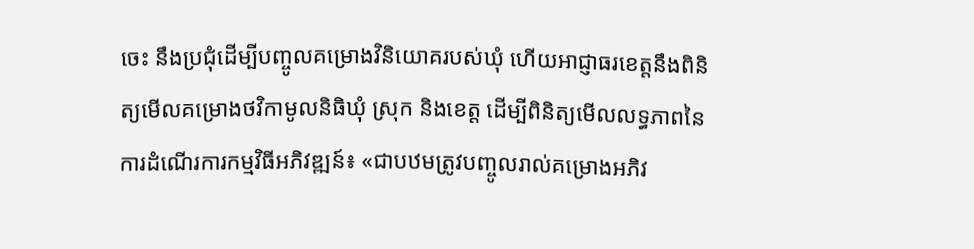ចេះ នឹងប្រជុំដើម្បីបញ្ចូលគម្រោងវិនិយោគរបស់ឃុំ ហើយអាជ្ញាធរខេត្តនឹងពិនិត្យមើលគម្រោងថវិកាមូលនិធិឃុំ ស្រុក និងខេត្ត ដើម្បីពិនិត្យមើលលទ្ធភាពនៃការដំណើរការកម្មវិធីអភិវឌ្ឍន៍៖ «ជាបឋមត្រូវបញ្ចូលរាល់គម្រោងអភិវ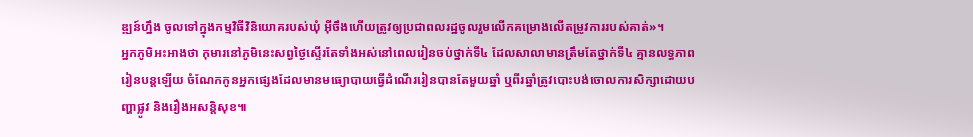ឌ្ឍន៍ហ្នឹង ចូលទៅក្នុងកម្មវិធីវិនិយោគរបស់ឃុំ អ៊ីចឹងហើយត្រូវឲ្យប្រជាពលរដ្ឋចូលរួមលើកគម្រោងលើតម្រូវការរបស់គាត់»។
អ្នកភូមិអះអាងថា កុមារនៅភូមិនេះសព្វថ្ងៃស្ទើរតែទាំងអស់នៅពេលរៀនចប់ថ្នាក់ទី៤ ដែលសាលាមានត្រឹមតែថ្នាក់ទី៤ គ្មានលទ្ធភាពរៀនបន្តឡើយ ចំណែកកូនអ្នកផ្សេងដែលមានមធ្យោបាយធ្វើដំណើររៀនបានតែមួយឆ្នាំ ឬពីរឆ្នាំត្រូវបោះបង់ចោលការសិក្សាដោយបញ្ហាផ្លូវ និងរឿងអសន្តិសុខ៕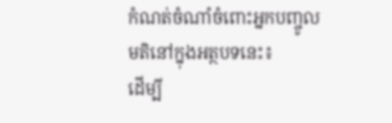កំណត់ចំណាំចំពោះអ្នកបញ្ចូលមតិនៅក្នុងអត្ថបទនេះ៖
ដើម្បី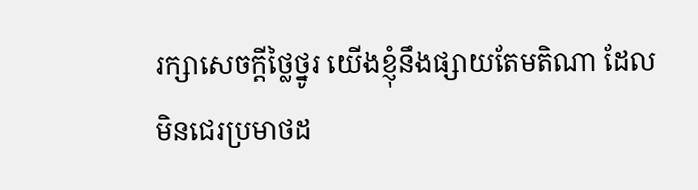រក្សាសេចក្ដីថ្លៃថ្នូរ យើងខ្ញុំនឹងផ្សាយតែមតិណា ដែលមិនជេរប្រមាថដ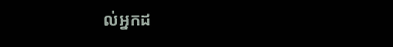ល់អ្នកដ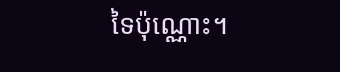ទៃប៉ុណ្ណោះ។